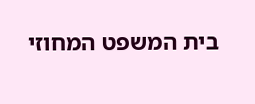בית המשפט המחוזי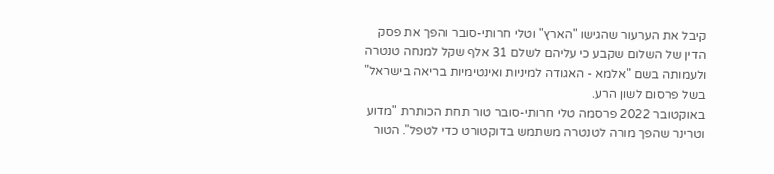קיבל את הערעור שהגישו "הארץ" וטלי חרותי-סובר והפך את פסק הדין של השלום שקבע כי עליהם לשלם 31 אלף שקל למנחה טנטרה ולעמותה בשם "אלמא - האגודה למיניות ואינטימיות בריאה בישראל" בשל פרסום לשון הרע.
באוקטובר 2022 פרסמה טלי חרותי-סובר טור תחת הכותרת "מדוע וטרינר שהפך מורה לטנטרה משתמש בדוקטורט כדי לטפל". הטור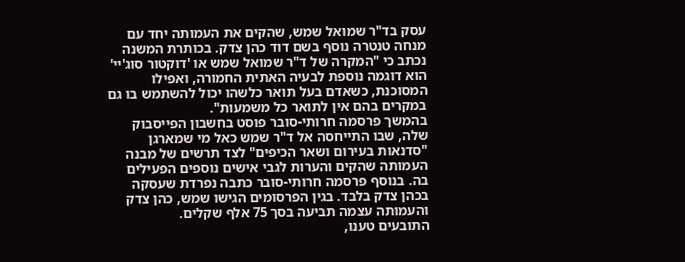עסק בד"ר שמואל שמש, שהקים את העמותה יחד עם מנחה טנטרה נוסף בשם דוד כהן צדק. בכותרת המשנה נכתב כי "המקרה של ד"ר שמואל שמש או 'דוקטור סוג'יי' הוא דוגמה נוספת לבעיה האתית החמורה, ואפילו המסוכנת, כשאדם בעל תואר כלשהו יכול להשתמש בו גם במקרים בהם אין לתואר כל משמעות".
בהמשך פרסמה חרותי-סובר פוסט בחשבון הפייסבוק שלה, שבו התייחסה אל ד"ר שמש כאל מי שמארגן "סדנאות בעירום ושאר הכיפים" לצד תרשים של מבנה העמותה שהקים והערות לגבי אישים נוספים הפעילים בה. בנוסף פרסמה חרותי-סובר כתבה נפרדת שעסקה בכהן צדק בלבד. בגין הפרסומים הגישו שמש, כהן צדק והעמותה עצמה תביעה בסך 75 אלף שקלים.
התובעים טענו,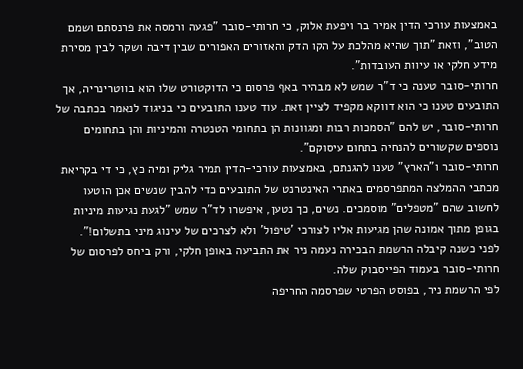באמצעות עורכי הדין אמיר בר ויפעת אלוק, כי חרותי-סובר "פגעה ורמסה את פרנסתם ושמם הטוב", וזאת "תוך שהיא מהלכת על הקו הדק והאזורים האפורים שבין דיבה ושקר לבין מסירת מידע חלקי או עיוות העובדות".
חרותי-סובר טענה כי ד"ר שמש לא מבהיר באף פרסום כי הדוקטורט שלו הוא בווטרינריה, אך התובעים טענו כי הוא דווקא מקפיד לציין זאת. עוד טענו התובעים כי בניגוד לנאמר בכתבה של חרותי-סובר, יש להם "הסמכות רבות ומגוונות הן בתחומי הטנטרה והמיניות והן בתחומים נוספים שקשורים להנחיה בתחום עיסוקם".
חרותי-סובר ו"הארץ" טענו להגנתם, באמצעות עורכי-הדין תמיר גליק ומיה כץ, כי די בקריאת מכתבי ההמלצה המתפרסמים באתרי האינטרנט של התובעים כדי להבין שנשים אכן הוטעו לחשוב שהם "מטפלים" מוסמכים. נשים, כך נטען, איפשרו לד"ר שמש "לגעת נגיעות מיניות בגופן מתוך אמונה שהן מגיעות אליו לצורכי 'טיפול' ולא לצרכים של עינוג מיני בתשלום!".
לפני כשנה קיבלה הרשמת הבכירה נעמה ניר את התביעה באופן חלקי, ורק ביחס לפרסום של חרותי-סובר בעמוד הפייסבוק שלה.
לפי הרשמת ניר, בפוסט הפרטי שפרסמה החריפה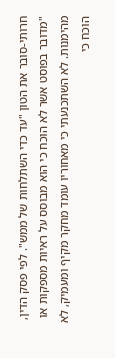חרותי-סובר את הטון "עד כדי השתלחות של ממש". לפי פסק הדין, "מדובר בפוסט אשר לא הוכח כי הוא מבוסס על ראיות מספקות או מהימנות. לא השתכנעתי כי מאחוריו עומד מחקר מקיף ומעמיק, לא הוכח כי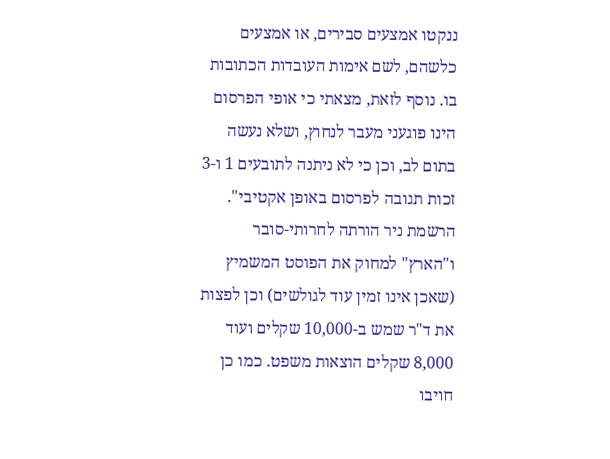ננקטו אמצעים סבירים, או אמצעים כלשהם, לשם אימות העובדות הכתובות בו. נוסף לזאת, מצאתי כי אופי הפרסום הינו פוגעני מעבר לנחוץ, ושלא נעשה בתום לב, וכן כי לא ניתנה לתובעים 1 ו-3 זכות תגובה לפרסום באופן אקטיבי".
הרשמת ניר הורתה לחרותי-סובר ו"הארץ" למחוק את הפוסט המשמיץ (שאכן אינו זמין עוד לגולשים) וכן לפצות את ד"ר שמש ב-10,000 שקלים ועוד 8,000 שקלים הוצאות משפט. כמו כן חויבו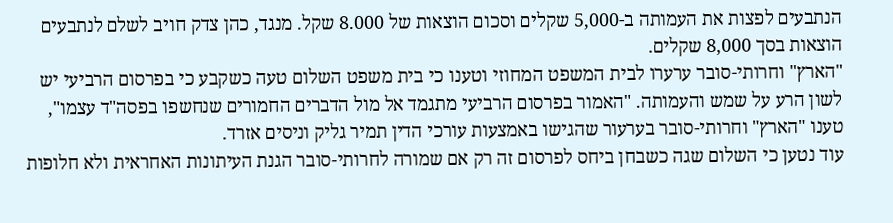הנתבעים לפצות את העמותה ב-5,000 שקלים וסכום הוצאות של 8.000 שקל. מנגד, כהן צדק חויב לשלם לנתבעים הוצאות בסך 8,000 שקלים.
"הארץ" וחרותי-סובר ערערו לבית המשפט המחוזי וטענו כי בית משפט השלום טעה כשקבע כי בפרסום הרביעי יש לשון הרע על שמש והעמותה. "האמור בפרסום הרביעי מתגמד אל מול הדברים החמורים שנחשפו בפסה"ד עצמו", טענו "הארץ" וחרותי-סובר בערעור שהגישו באמצעות עורכי הדין תמיר גליק וניסים אזרד.
עוד נטען כי השלום שגה כשבחן ביחס לפרסום זה רק אם שמורה לחרותי-סובר הגנת העיתונות האחראית ולא חלופות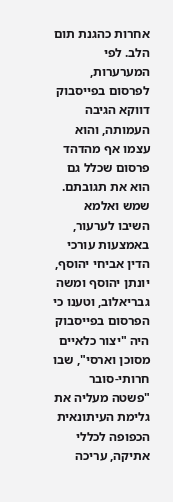אחרות כהגנת תום הלב. לפי המערערות, לפרסום בפייסבוק דווקא הגיבה העמותה, והוא עצמו אף מהדהד פרסום שכלל גם הוא את תגובתם.
שמש ואלמא השיבו לערעור, באמצעות עורכי הדין אביחי יהוסף, יונתן יהוסף ומשה גבריאלוב, וטענו כי הפרסום בפייסבוק היה "יצור כלאיים מסוכן וארסי", שבו חרותי-סובר "פשטה מעליה את גלימת העיתונאית הכפופה לכללי אתיקה, עריכה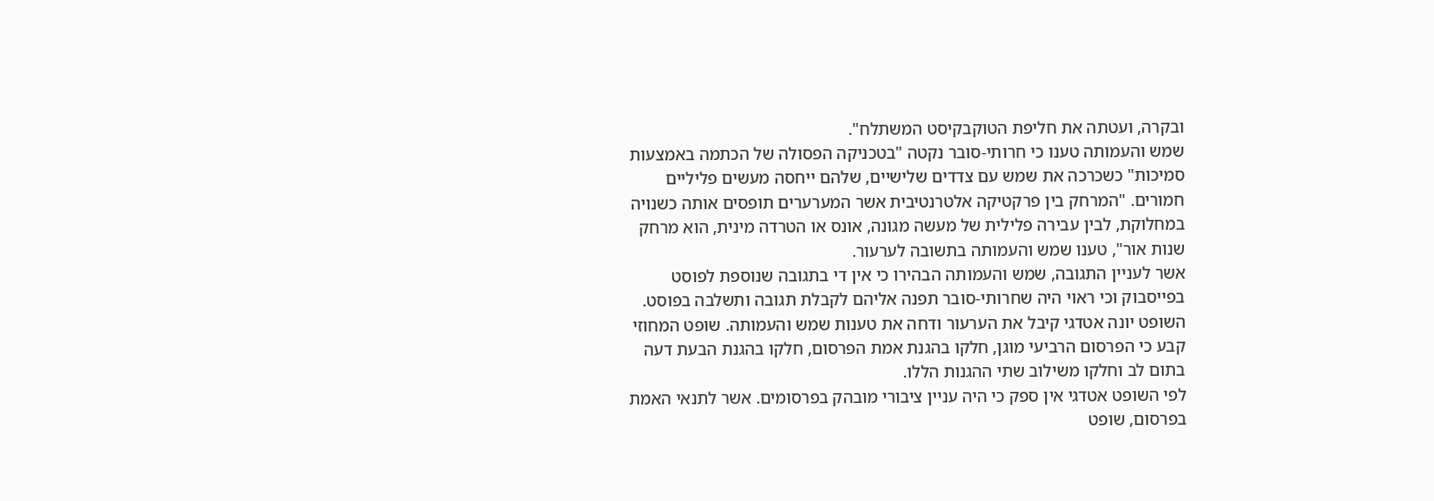ובקרה, ועטתה את חליפת הטוקבקיסט המשתלח".
שמש והעמותה טענו כי חרותי-סובר נקטה "בטכניקה הפסולה של הכתמה באמצעות סמיכות" כשכרכה את שמש עם צדדים שלישיים, שלהם ייחסה מעשים פליליים חמורים. "המרחק בין פרקטיקה אלטרנטיבית אשר המערערים תופסים אותה כשנויה במחלוקת, לבין עבירה פלילית של מעשה מגונה, אונס או הטרדה מינית, הוא מרחק שנות אור", טענו שמש והעמותה בתשובה לערעור.
אשר לעניין התגובה, שמש והעמותה הבהירו כי אין די בתגובה שנוספת לפוסט בפייסבוק וכי ראוי היה שחרותי-סובר תפנה אליהם לקבלת תגובה ותשלבה בפוסט.
השופט יונה אטדגי קיבל את הערעור ודחה את טענות שמש והעמותה. שופט המחוזי קבע כי הפרסום הרביעי מוגן, חלקו בהגנת אמת הפרסום, חלקו בהגנת הבעת דעה בתום לב וחלקו משילוב שתי ההגנות הללו.
לפי השופט אטדגי אין ספק כי היה עניין ציבורי מובהק בפרסומים. אשר לתנאי האמת בפרסום, שופט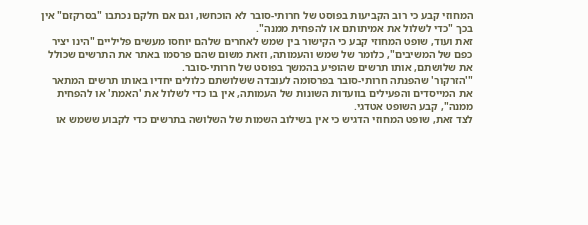המחוזי קבע כי רוב הקביעות בפוסט של חרותי-סובר לא הוכחשו, וגם אם חלקם נכתבו "בסרקזם" אין בכך "כדי לשלול את אמיתותם או להפחית ממנה".
זאת ועוד, שופט המחוזי קבע כי הקישור בין שמש לאחרים שלהם יוחסו מעשים פליליים "הינו יציר כפם של המשיבים", כלומר של שמש והעמותה, וזאת משום שהם פרסמו באתר את התרשים שכולל את שלושתם, אותו תרשים שהופיע בהמשך בפוסט של חרותי-סובר.
"'הזרקור' שהפנתה חרותי-סובר בפרסומה לעובדה ששלושתם כלולים יחדיו באותו תרשים המתאר את המייסדים והפעילים בוועדות השונות של העמותה, אין בו כדי לשלול את 'האמת' או להפחית ממנה", קבע השופט אטדגי.
לצד זאת, שופט המחוזי הדגיש כי אין בשילוב השמות של השלושה בתרשים כדי לקבוע ששמש או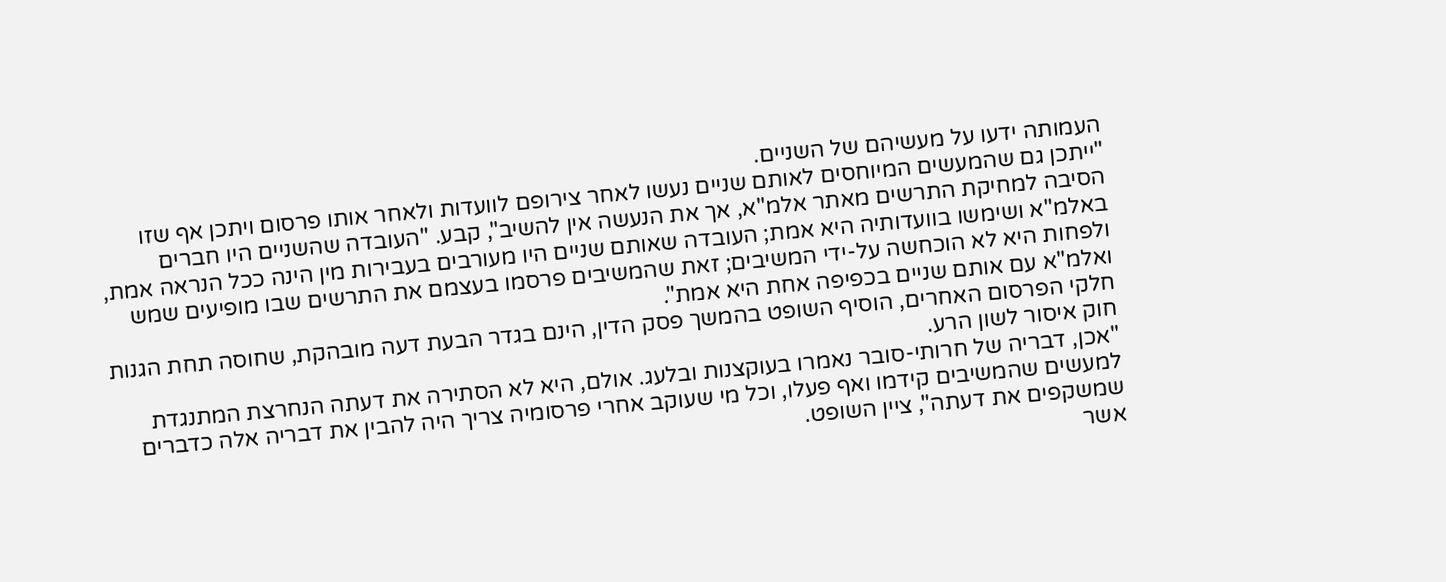העמותה ידעו על מעשיהם של השניים.
"ייתכן גם שהמעשים המיוחסים לאותם שניים נעשו לאחר צירופם לוועדות ולאחר אותו פרסום ויתכן אף שזו הסיבה למחיקת התרשים מאתר אלמ"א, אך את הנעשה אין להשיב", קבע. "העובדה שהשניים היו חברים באלמ"א ושימשו בוועדותיה היא אמת; העובדה שאותם שניים היו מעורבים בעבירות מין הינה ככל הנראה אמת, ולפחות היא לא הוכחשה על-ידי המשיבים; זאת שהמשיבים פרסמו בעצמם את התרשים שבו מופיעים שמש ואלמ"א עם אותם שניים בכפיפה אחת היא אמת".
חלקי הפרסום האחרים, הוסיף השופט בהמשך פסק הדין, הינם בגדר הבעת דעה מובהקת, שחוסה תחת הגנות חוק איסור לשון הרע.
"אכן, דבריה של חרותי-סובר נאמרו בעוקצנות ובלעג. אולם, היא לא הסתירה את דעתה הנחרצת המתנגדת למעשים שהמשיבים קידמו ואף פעלו, וכל מי שעוקב אחרי פרסומיה צריך היה להבין את דבריה אלה כדברים שמשקפים את דעתה", ציין השופט.
אשר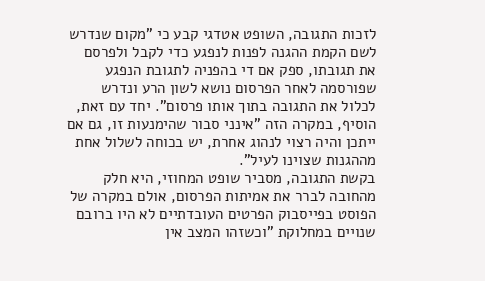לזכות התגובה, השופט אטדגי קבע כי "מקום שנדרש לשם הקמת ההגנה לפנות לנפגע כדי לקבל ולפרסם את תגובתו, ספק אם די בהפניה לתגובת הנפגע שפורסמה לאחר הפרסום נושא לשון הרע ונדרש לכלול את התגובה בתוך אותו פרסום". יחד עם זאת, הוסיף, במקרה הזה "אינני סבור שהימנעות זו, גם אם ייתכן והיה רצוי לנהוג אחרת, יש בכוחה לשלול אחת מההגנות שצוינו לעיל".
בקשת התגובה, מסביר שופט המחוזי, היא חלק מהחובה לברר את אמיתות הפרסום, אולם במקרה של הפוסט בפייסבוק הפרטים העובדתיים לא היו ברובם שנויים במחלוקת "וכשזהו המצב אין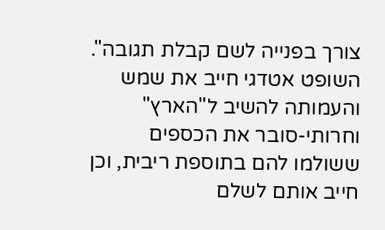צורך בפנייה לשם קבלת תגובה".
השופט אטדגי חייב את שמש והעמותה להשיב ל"הארץ" וחרותי-סובר את הכספים ששולמו להם בתוספת ריבית, וכן חייב אותם לשלם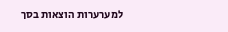למערערות הוצאות בסך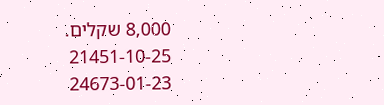8,000 שקלים.
21451-10-25
24673-01-23